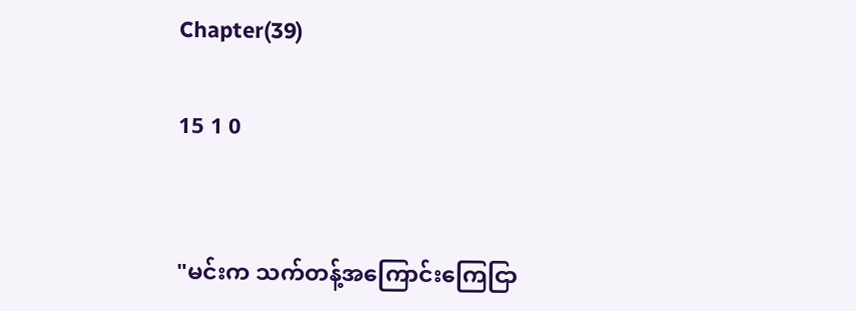Chapter(39)

15 1 0


"မင်းက သက်တန့်အကြောင်းကြေငြာ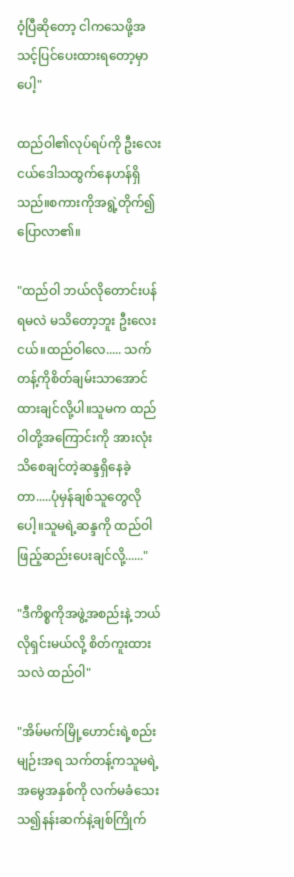ဝံ့ပြီဆိုတော့ ငါကသေဖို့အသင့်ပြင်ပေးထားရတော့မှာပေါ့"

ထည်ဝါ၏လုပ်ရပ်ကို ဦးလေးငယ်ဒေါသထွက်နေဟန်ရှိသည်။စကားကိုအရွဲ့တိုက်၍ပြောလာ၏။

"ထည်ဝါ ဘယ်လိုတောင်းပန်ရမလဲ မသိတော့ဘူး ဦးလေးငယ်။ထည်ဝါလေ..... သက်တန့်ကိုစိတ်ချမ်းသာအောင်ထားချင်လို့ပါ။သူမက ထည်ဝါတို့အကြောင်းကို အားလုံးသိစေချင်တဲ့ဆန္ဒရှိနေခဲ့တာ.....ပုံမှန်ချစ်သူတွေလိုပေါ့။သူမရဲ့ဆန္ဒကို ထည်ဝါဖြည့်ဆည်းပေးချင်လို့......"

"ဒီကိစ္စကိုအဖွဲ့အစည်းနဲ့ ဘယ်လိုရှင်းမယ်လို့ စိတ်ကူးထားသလဲ ထည်ဝါ"

"အိမ်မက်မြို့ဟောင်းရဲ့စည်းမျဉ်းအရ သက်တန့်ကသူမရဲ့အမွေအနှစ်ကို လက်မခံသေးသ၍နန်းဆက်နဲ့ချစ်ကြိုက်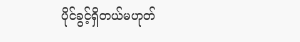ပိုင်ခွင့်ရှိတယ်မဟုတ်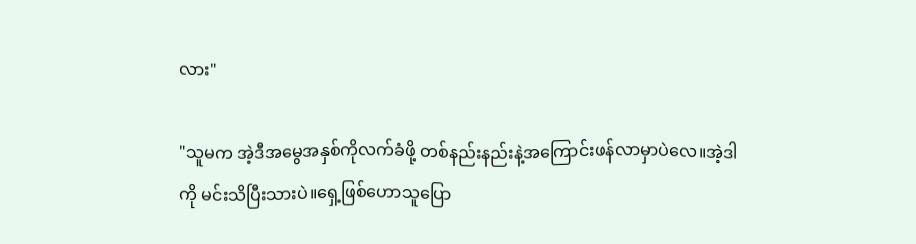လား"

"သူမက အဲ့ဒီအမွေအနှစ်ကိုလက်ခံဖို့ တစ်နည်းနည်းနဲ့အကြောင်းဖန်လာမှာပဲ‌လေ။အဲ့ဒါကို မင်းသိပြီးသားပဲ။ရှေ့ဖြစ်ဟောသူပြော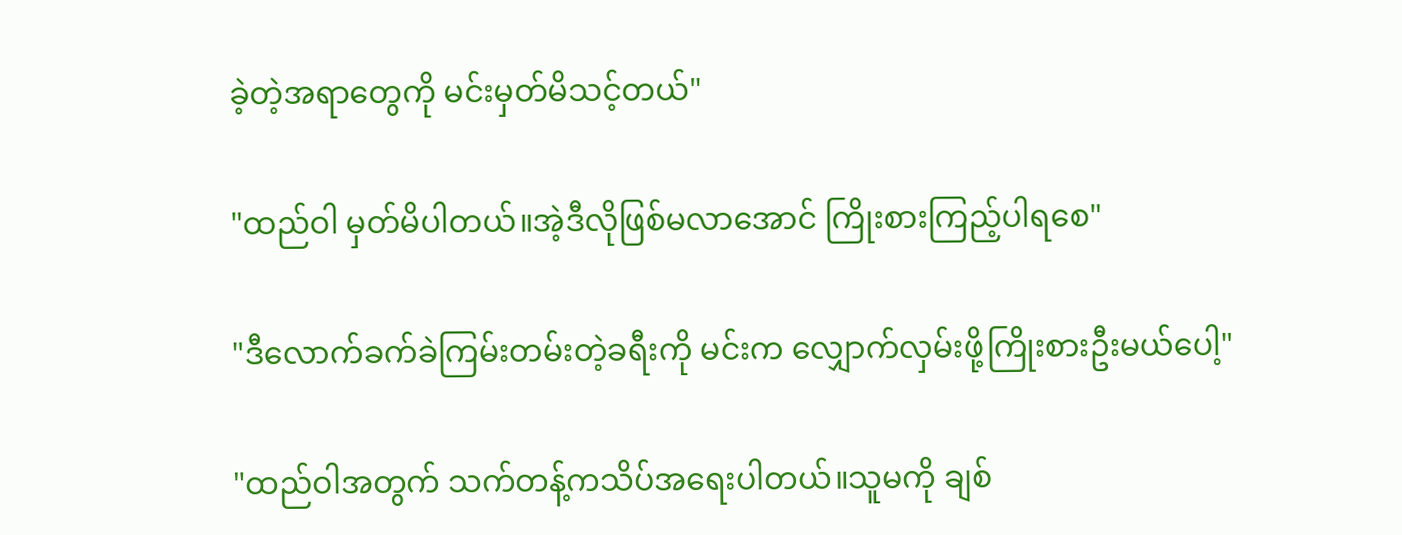ခဲ့တဲ့အရာတွေကို မင်းမှတ်မိသင့်တယ်"

"ထည်ဝါ မှတ်မိပါတယ်။အဲ့ဒီလိုဖြစ်မလာအောင် ကြိုးစားကြည့်ပါရစေ"

"ဒီလောက်ခက်ခဲကြမ်းတမ်းတဲ့ခရီးကို မင်းက လျှောက်လှမ်းဖို့ကြိုးစားဦးမယ်ပေါ့"

"ထည်ဝါအတွက် သက်တန့်ကသိပ်အရေးပါတယ်။သူမကို ချစ်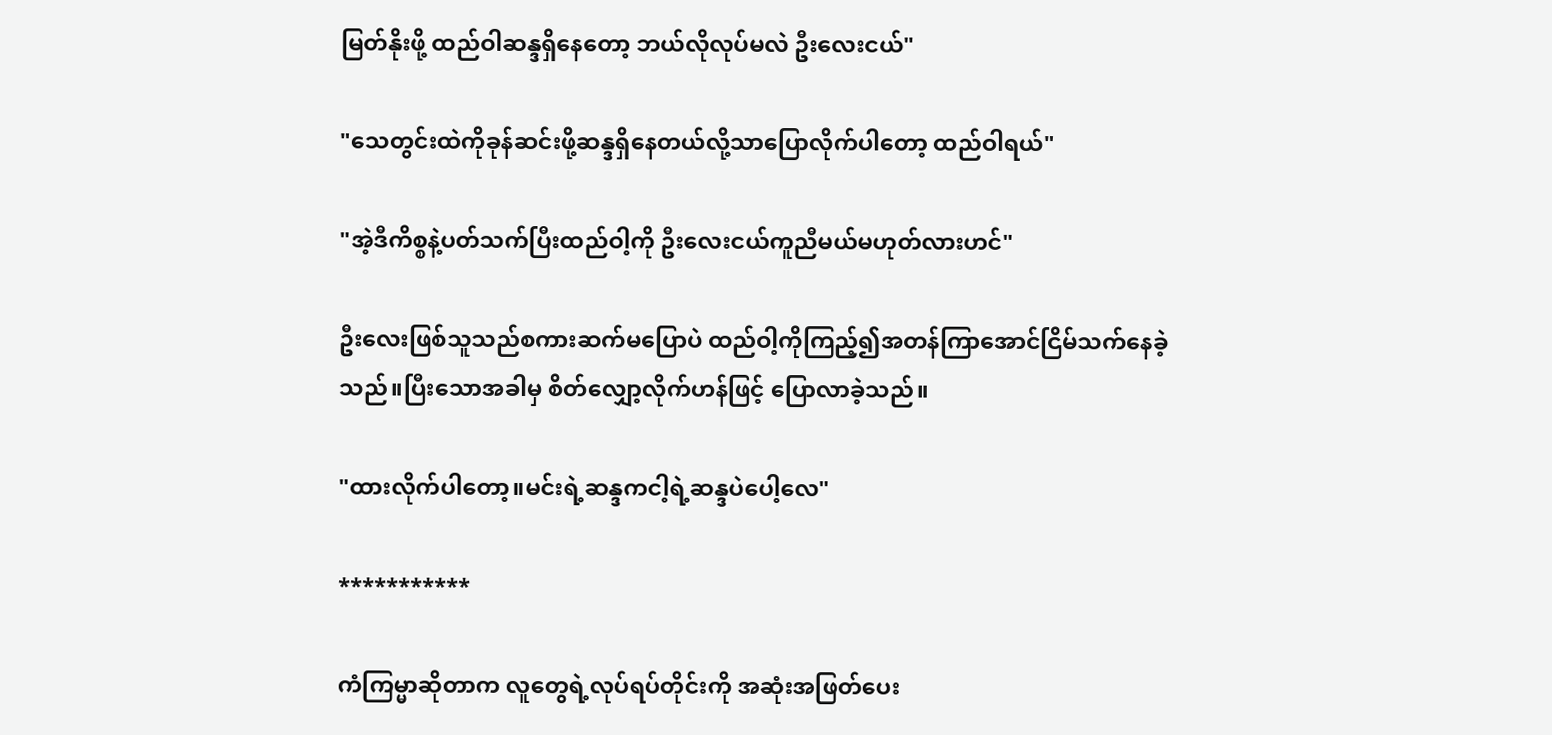မြတ်နိုးဖို့ ထည်ဝါဆန္ဒရှိနေတော့ ဘယ်လိုလုပ်မလဲ ဦးလေးငယ်"

"သေတွင်းထဲကိုခုန်ဆင်းဖို့ဆန္ဒရှိနေတယ်လို့သာပြောလိုက်ပါတော့ ထည်ဝါရယ်"

"အဲ့ဒီကိစ္စနဲ့ပတ်သက်ပြီးထည်ဝါ့ကို ဦးလေးငယ်ကူညီမယ်မဟုတ်လားဟင်"

ဦးလေးဖြစ်သူသည်စကားဆက်မပြောပဲ ထည်ဝါ့ကိုကြည့်၍အတန်ကြာအောင်ငြိမ်သက်နေခဲ့သည်။ပြီးသောအခါမှ စိတ်လျှော့လိုက်ဟန်ဖြင့် ပြောလာခဲ့သည်။

"ထားလိုက်ပါတော့။မင်းရဲ့ဆန္ဒကငါ့ရဲ့ဆန္ဒပဲပေါ့လေ"

***********

ကံကြမ္မာဆိုတာက လူတွေရဲ့လုပ်ရပ်တိုင်းကို အဆုံးအဖြတ်ပေး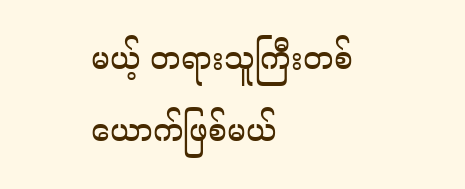မယ့် တရားသူကြီးတစ်ယောက်ဖြစ်မယ်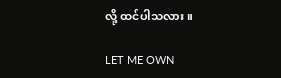လို့ ထင်ပါသလား။

LET ME OWN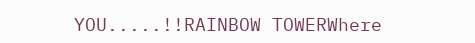YOU.....!!RAINBOW TOWERWhere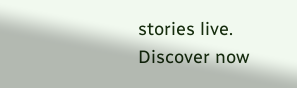stories live. Discover now